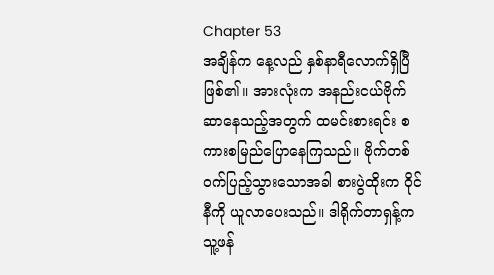Chapter 53
အချိန်က နေ့လည် နှစ်နာရီလောက်ရှိပြီဖြစ်၏။ အားလုံးက အနည်းငယ်ဗိုက်ဆာနေသည့်အတွက် ထမင်းစားရင်း စကားစမြည်ပြောနေကြသည်။ ဗိုက်တစ်ဝက်ပြည့်သွားသောအခါ စားပွဲထိုးက ဝိုင်နီကို ယူလာပေးသည်။ ဒါရိုက်တာရှန့်က သူ့ဖန်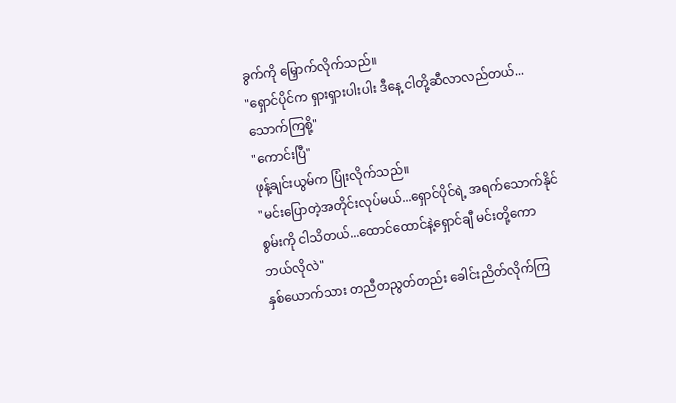ခွက်ကို မြှောက်လိုက်သည်။
"ရှောင်ပိုင်က ရှားရှားပါးပါး ဒီနေ့ ငါတို့ဆီလာလည်တယ်...သောက်ကြစို့"
"ကောင်းပြီ"
ဖုန့်ချင်းယွမ်က ပြုံးလိုက်သည်။
"မင်းပြောတဲ့အတိုင်းလုပ်မယ်...ရှောင်ပိုင်ရဲ့ အရက်သောက်နိုင်စွမ်းကို ငါသိတယ်...ထောင်ထောင်နဲ့ရှောင်ချီ မင်းတို့ကော ဘယ်လိုလဲ"
နှစ်ယောက်သား တညီတညွတ်တည်း ခေါင်းညိတ်လိုက်ကြ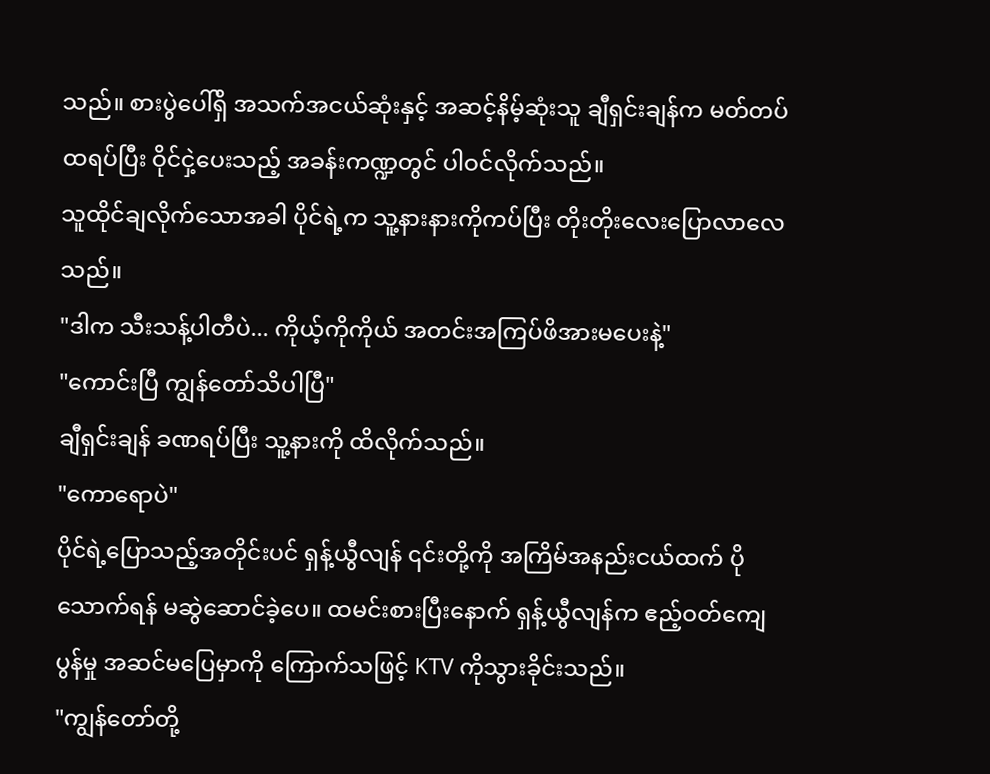သည်။ စားပွဲပေါ်ရှိ အသက်အငယ်ဆုံးနှင့် အဆင့်နိမ့်ဆုံးသူ ချီရှင်းချန်က မတ်တပ်ထရပ်ပြီး ဝိုင်ငှဲ့ပေးသည့် အခန်းကဏ္ဍတွင် ပါဝင်လိုက်သည်။
သူထိုင်ချလိုက်သောအခါ ပိုင်ရဲ့က သူ့နားနားကိုကပ်ပြီး တိုးတိုးလေးပြောလာလေသည်။
"ဒါက သီးသန့်ပါတီပဲ... ကိုယ့်ကိုကိုယ် အတင်းအကြပ်ဖိအားမပေးနဲ့"
"ကောင်းပြီ ကျွန်တော်သိပါပြီ"
ချီရှင်းချန် ခဏရပ်ပြီး သူ့နားကို ထိလိုက်သည်။
"ကောရောပဲ"
ပိုင်ရဲ့ပြောသည့်အတိုင်းပင် ရှန့်ယွီလျန် ၎င်းတို့ကို အကြိမ်အနည်းငယ်ထက် ပိုသောက်ရန် မဆွဲဆောင်ခဲ့ပေ။ ထမင်းစားပြီးနောက် ရှန့်ယွီလျန်က ဧည့်ဝတ်ကျေပွန်မှု အဆင်မပြေမှာကို ကြောက်သဖြင့် KTV ကိုသွားခိုင်းသည်။
"ကျွန်တော်တို့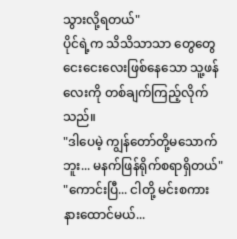သွားလို့ရတယ်"
ပိုင်ရဲ့က သိသိသာသာ တွေတွေငေးငေးလေးဖြစ်နေသော သူ့ဖန်လေးကို တစ်ချက်ကြည့်လိုက်သည်။
"ဒါပေမဲ့ ကျွန်တော်တို့မသောက်ဘူး... မနက်ဖြန်ရိုက်စရာရှိတယ်"
"ကောင်းပြီ... ငါတို့ မင်းစကား နားထောင်မယ်...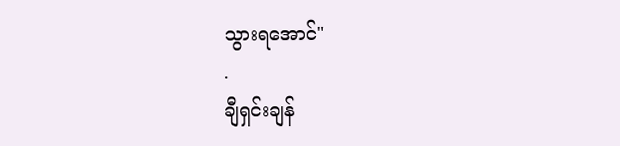သွားရအောင်"
.
ချီရှင်းချန်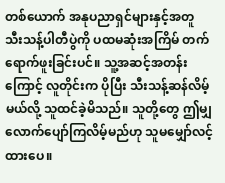တစ်ယောက် အနုပညာရှင်များနှင့်အတူ သီးသန့်ပါတီပွဲကို ပထမဆုံးအကြိမ် တက်ရောက်ဖူးခြင်းပင်။ သူ့အဆင့်အတန်းကြောင့် လူတိုင်းက ပိုပြီး သီးသန့်ဆန်လိမ့်မယ်လို့ သူထင်ခဲ့မိသည်။ သူတို့တွေ ဤမျှလောက်ပျော်ကြလိမ့်မည်ဟု သူမမျှော်လင့်ထားပေ။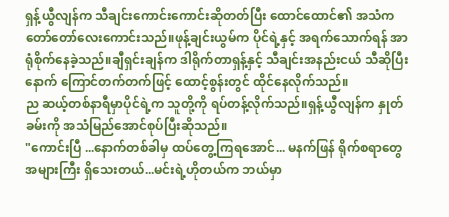ရှန့်ယွီလျန်က သီချင်းကောင်းကောင်းဆိုတတ်ပြီး ထောင်ထောင်၏ အသံက တော်တော်လေးကောင်းသည်။ဖုန့်ချင်းယွမ်က ပိုင်ရဲ့နှင့် အရက်သောက်ရန် အာရုံစိုက်နေခဲ့သည်။ချီရှင်းချန်က ဒါရိုက်တာရှန့်နှင့် သီချင်းအနည်းငယ် သီဆိုပြီးနောက် ကြောင်တက်တက်ဖြင့် ထောင့်စွန်းတွင် ထိုင်နေလိုက်သည်။
ည ဆယ့်တစ်နာရီမှာပိုင်ရဲ့က သူတို့ကို ရပ်တန့်လိုက်သည်။ရှန့်ယွီလျန်က နှုတ်ခမ်းကို အသံမြည်အောင်စုပ်ပြီးဆိုသည်။
"ကောင်းပြီ ...နောက်တစ်ခါမှ ထပ်တွေ့ကြရအောင်... မနက်ဖြန် ရိုက်စရာတွေ အများကြီး ရှိသေးတယ်...မင်းရဲ့ဟိုတယ်က ဘယ်မှာ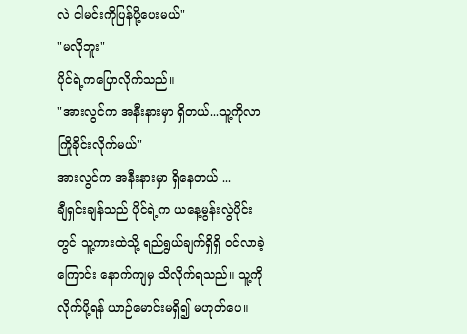လဲ ငါမင်းကိုပြန်ပို့ပေးမယ်"
"မလိုဘူး"
ပိုင်ရဲ့ကပြောလိုက်သည်။
"အားလွင်က အနီးနားမှာ ရှိတယ်...သူ့ကိုလာကြိုခိုင်းလိုက်မယ်"
အားလွင်က အနီးနားမှာ ရှိနေတယ် ...
ချီရှင်းချန်သည် ပိုင်ရဲ့က ယနေ့မွန်းလွဲပိုင်းတွင် သူ့ကားထဲသို့ ရည်ရွယ်ချက်ရှိရှိ ဝင်လာခဲ့ကြောင်း နောက်ကျမှ သိလိုက်ရသည်။ သူ့ကို လိုက်ပို့ရန် ယာဉ်မောင်းမရှိ၍ မဟုတ်ပေ။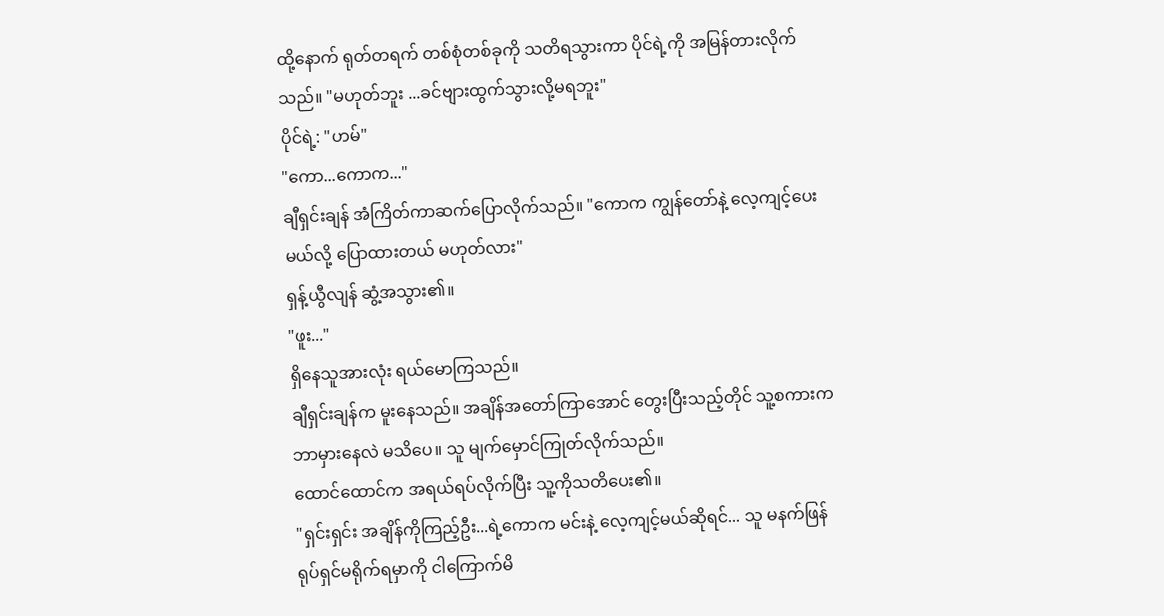ထို့နောက် ရုတ်တရက် တစ်စုံတစ်ခုကို သတိရသွားကာ ပိုင်ရဲ့ကို အမြန်တားလိုက်သည်။ "မဟုတ်ဘူး ...ခင်ဗျားထွက်သွားလို့မရဘူး"
ပိုင်ရဲ့: "ဟမ်"
"ကော...ကောက..."
ချီရှင်းချန် အံကြိတ်ကာဆက်ပြောလိုက်သည်။ "ကောက ကျွန်တော်နဲ့ လေ့ကျင့်ပေးမယ်လို့ ပြောထားတယ် မဟုတ်လား"
ရှန့်ယွီလျန် ဆွံ့အသွား၏။
"ဖူး..."
ရှိနေသူအားလုံး ရယ်မောကြသည်။
ချီရှင်းချန်က မူးနေသည်။ အချိန်အတော်ကြာအောင် တွေးပြီးသည့်တိုင် သူ့စကားက ဘာမှားနေလဲ မသိပေ။ သူ မျက်မှောင်ကြုတ်လိုက်သည်။
ထောင်ထောင်က အရယ်ရပ်လိုက်ပြီး သူ့ကိုသတိပေး၏။
"ရှင်းရှင်း အချိန်ကိုကြည့်ဦး...ရဲ့ကောက မင်းနဲ့ လေ့ကျင့်မယ်ဆိုရင်... သူ မနက်ဖြန် ရုပ်ရှင်မရိုက်ရမှာကို ငါကြောက်မိ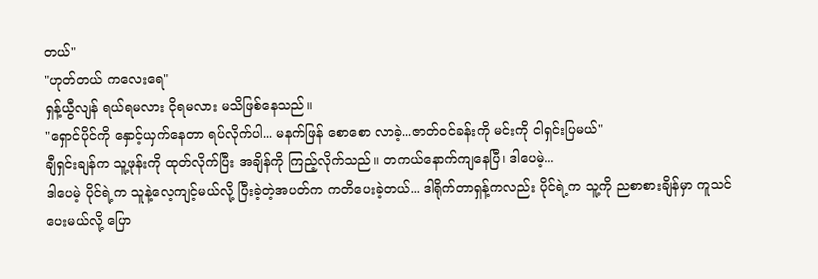တယ်"
"ဟုတ်တယ် ကလေးရေ"
ရှန့်ယွီလျန် ရယ်ရမလား ငိုရမလား မသိဖြစ်နေသည်။
"ရှောင်ပိုင်ကို နှောင့်ယှက်နေတာ ရပ်လိုက်ပါ... မနက်ဖြန် စောစော လာခဲ့...ဇာတ်ဝင်ခန်းကို မင်းကို ငါရှင်းပြမယ်"
ချီရှင်းချန်က သူ့ဖုန်းကို ထုတ်လိုက်ပြီး အချိန်ကို ကြည့်လိုက်သည်။ တကယ်နောက်ကျနေပြီ၊ ဒါပေမဲ့...
ဒါပေမဲ့ ပိုင်ရဲ့က သူနဲ့လေ့ကျင့်မယ်လို့ ပြီးခဲ့တဲ့အပတ်က ကတိပေးခဲ့တယ်... ဒါရိုက်တာရှန့်ကလည်း ပိုင်ရဲ့က သူ့ကို ညစာစားချိန်မှာ ကူသင်ပေးမယ်လို့ ပြော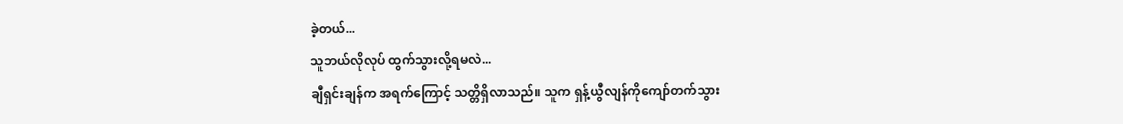ခဲ့တယ်...
သူဘယ်လိုလုပ် ထွက်သွားလို့ရမလဲ...
ချီရှင်းချန်က အရက်ကြောင့် သတ္တိရှိလာသည်။ သူက ရှန့်ယွီလျန်ကိုကျော်တက်သွား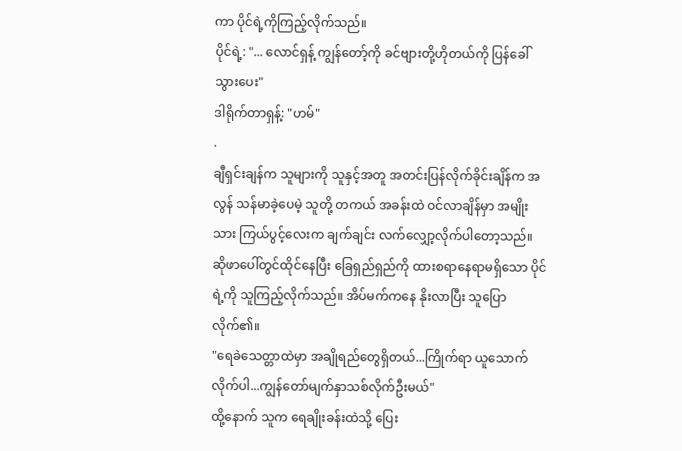ကာ ပိုင်ရဲ့ကိုကြည့်လိုက်သည်။
ပိုင်ရဲ့: "... လောင်ရှန့် ကျွန်တော့်ကို ခင်ဗျားတို့ဟိုတယ်ကို ပြန်ခေါ်သွားပေး"
ဒါရိုက်တာရှန့်: "ဟမ်"
.
ချီရှင်းချန်က သူများကို သူနှင့်အတူ အတင်းပြန်လိုက်ခိုင်းချိန်က အလွန် သန်မာခဲ့ပေမဲ့ သူတို့ တကယ် အခန်းထဲ ဝင်လာချိန်မှာ အမျိုးသား ကြယ်ပွင့်လေးက ချက်ချင်း လက်လျှော့လိုက်ပါတော့သည်။
ဆိုဖာပေါ်တွင်ထိုင်နေပြီး ခြေရှည်ရှည်ကို ထားစရာနေရာမရှိသော ပိုင်ရဲ့ကို သူကြည့်လိုက်သည်။ အိပ်မက်ကနေ နိုးလာပြီး သူပြောလိုက်၏။
"ရေခဲသေတ္တာထဲမှာ အချိုရည်တွေရှိတယ်...ကြိုက်ရာ ယူသောက်လိုက်ပါ...ကျွန်တော်မျက်နှာသစ်လိုက်ဦးမယ်"
ထို့နောက် သူက ရေချိုးခန်းထဲသို့ ပြေး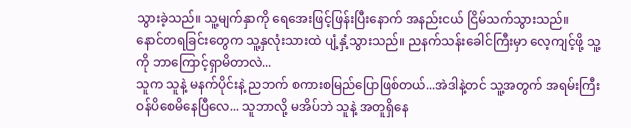သွားခဲ့သည်။ သူ့မျက်နှာကို ရေအေးဖြင့်ဖြန်းပြီးနောက် အနည်းငယ် ငြိမ်သက်သွားသည်။
နောင်တရခြင်းတွေက သူ့နှလုံးသားထဲ ပျံ့နှံ့သွားသည်။ ညနက်သန်းခေါင်ကြီးမှာ လေ့ကျင့်ဖို့ သူ့ကို ဘာကြောင့်ရှာမိတာလဲ...
သူက သူနဲ့ မနက်ပိုင်းနဲ့ ညဘက် စကားစမြည်ပြောဖြစ်တယ်...အဲဒါနဲ့တင် သူ့အတွက် အရမ်းကြီးဝန်ပိစေမိနေပြီလေ... သူဘာလို့ မအိပ်ဘဲ သူနဲ့ အတူရှိနေ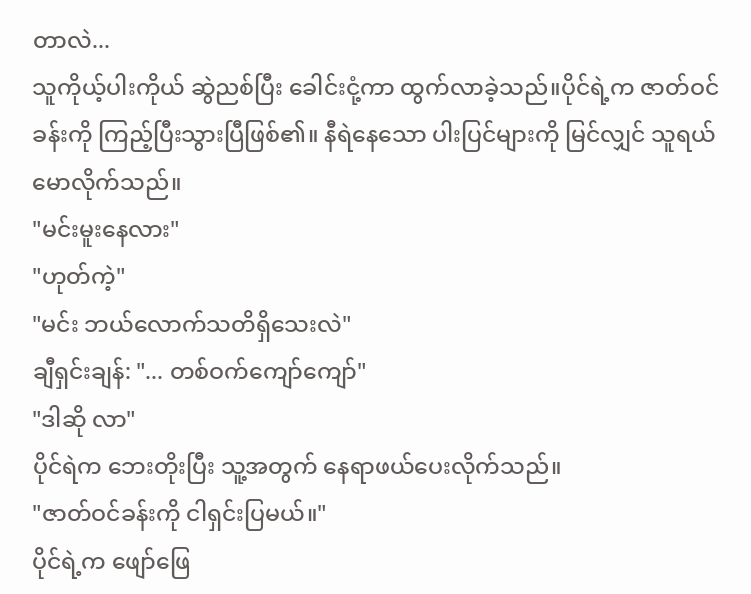တာလဲ...
သူကိုယ့်ပါးကိုယ် ဆွဲညစ်ပြီး ခေါင်းငုံ့ကာ ထွက်လာခဲ့သည်။ပိုင်ရဲ့က ဇာတ်ဝင်ခန်းကို ကြည့်ပြီးသွားပြီဖြစ်၏။ နီရဲနေသော ပါးပြင်များကို မြင်လျှင် သူရယ်မောလိုက်သည်။
"မင်းမူးနေလား"
"ဟုတ်ကဲ့"
"မင်း ဘယ်လောက်သတိရှိသေးလဲ"
ချီရှင်းချန်: "... တစ်ဝက်ကျော်ကျော်"
"ဒါဆို လာ"
ပိုင်ရဲက ဘေးတိုးပြီး သူ့အတွက် နေရာဖယ်ပေးလိုက်သည်။
"ဇာတ်ဝင်ခန်းကို ငါရှင်းပြမယ်။"
ပိုင်ရဲ့က ဖျော်ဖြေ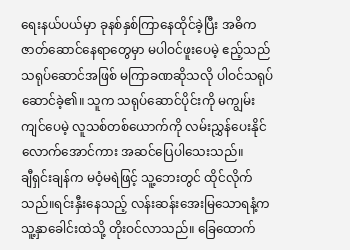ရေးနယ်ပယ်မှာ ခုနစ်နှစ်ကြာနေထိုင်ခဲ့ပြီး အဓိကဇာတ်ဆောင်နေရာတွေမှာ မပါဝင်ဖူးပေမဲ့ ဧည့်သည်သရုပ်ဆောင်အဖြစ် မကြာခဏဆိုသလို ပါဝင်သရုပ်ဆောင်ခဲ့၏။ သူက သရုပ်ဆောင်ပိုင်းကို မကျွမ်းကျင်ပေမဲ့ လူသစ်တစ်ယောက်ကို လမ်းညွှန်ပေးနိုင်လောက်အောင်ကား အဆင်ပြေပါသေးသည်။
ချီရှင်းချန်က မဝံ့မရဲဖြင့် သူ့ဘေးတွင် ထိုင်လိုက်သည်။ရင်းနှီးနေသည့် လန်းဆန်းအေးမြသောရနံ့က သူ့နှာခေါင်းထဲသို့ တိုးဝင်လာသည်။ ခြေထောက်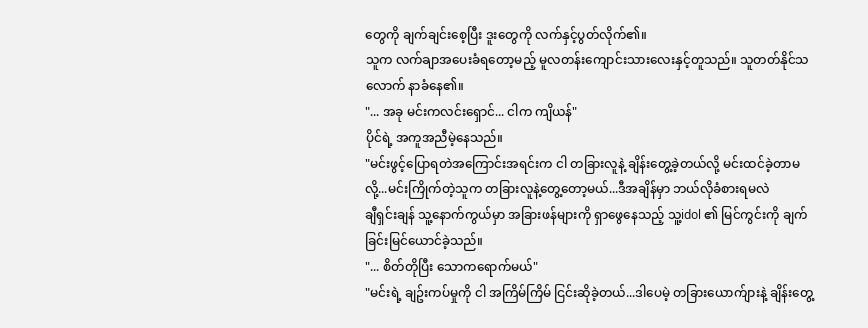တွေကို ချက်ချင်းစေ့ပြီး ဒူးတွေကို လက်နှင့်ပွတ်လိုက်၏။
သူက လက်ချာအပေးခံရတော့မည့် မူလတန်းကျောင်းသားလေးနှင့်တူသည်။ သူတတ်နိုင်သလောက် နာခံနေ၏။
"... အခု မင်းကလင်းရှောင်... ငါက ကျိယန်"
ပိုင်ရဲ့ အကူအညီမဲ့နေသည်။
"မင်းဖွင့်ပြောရတဲအကြောင်းအရင်းက ငါ တခြားလူနဲ့ ချိန်းတွေ့ခဲ့တယ်လို့ မင်းထင်ခဲ့တာမလို့...မင်းကြိုက်တဲ့သူက တခြားလူနဲ့တွေ့တော့မယ်...ဒီအချိန်မှာ ဘယ်လိုခံစားရမလဲ
ချီရှင်းချန် သူ့နောက်ကွယ်မှာ အခြားဖန်များကို ရှာဖွေနေသည့် သူ့idol ၏ မြင်ကွင်းကို ချက်ခြင်းမြင်ယောင်ခဲ့သည်။
"... စိတ်တိုပြီး သောကရောက်မယ်"
"မင်းရဲ့ ချဥ်းကပ်မှုကို ငါ အကြိမ်ကြိမ် ငြင်းဆိုခဲ့တယ်...ဒါပေမဲ့ တခြားယောက်ျားနဲ့ ချိန်းတွေ့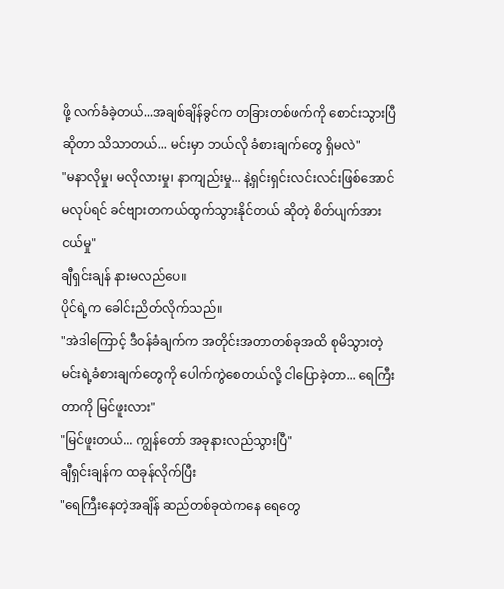ဖို့ လက်ခံခဲ့တယ်...အချစ်ချိန်ခွင်က တခြားတစ်ဖက်ကို စောင်းသွားပြီဆိုတာ သိသာတယ်... မင်းမှာ ဘယ်လို ခံစားချက်တွေ ရှိမလဲ"
"မနာလိုမှု၊ မလိုလားမှု၊ နာကျည်းမှု... နဲ့ရှင်းရှင်းလင်းလင်းဖြစ်အောင်မလုပ်ရင် ခင်ဗျားတကယ်ထွက်သွားနိုင်တယ် ဆိုတဲ့ စိတ်ပျက်အားငယ်မှု"
ချီရှင်းချန် နားမလည်ပေ။
ပိုင်ရဲ့က ခေါင်းညိတ်လိုက်သည်။
"အဲဒါကြောင့် ဒီဝန်ခံချက်က အတိုင်းအတာတစ်ခုအထိ စုမိသွားတဲ့ မင်းရဲ့ခံစားချက်တွေကို ပေါက်ကွဲစေတယ်လို့ ငါပြောခဲ့တာ... ရေကြီးတာကို မြင်ဖူးလား"
"မြင်ဖူးတယ်... ကျွန်တော် အခုနားလည်သွားပြီ"
ချီရှင်းချန်က ထခုန်လိုက်ပြီး
"ရေကြီးနေတဲ့အချိန် ဆည်တစ်ခုထဲကနေ ရေတွေ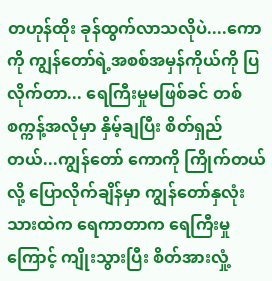တဟုန်ထိုး ခုန်ထွက်လာသလိုပဲ....ကောကို ကျွန်တော်ရဲ့အစစ်အမှန်ကိုယ်ကို ပြလိုက်တာ... ရေကြီးမှုမဖြစ်ခင် တစ်စက္ကန့်အလိုမှာ နှိမ့်ချပြီး စိတ်ရှည်တယ်...ကျွန်တော် ကောကို ကြိုက်တယ် လို့ ပြောလိုက်ချိန်မှာ ကျွန်တော်နှလုံးသားထဲက ရေကာတာက ရေကြီးမှုကြောင့် ကျိုးသွားပြီး စိတ်အားလှုံ့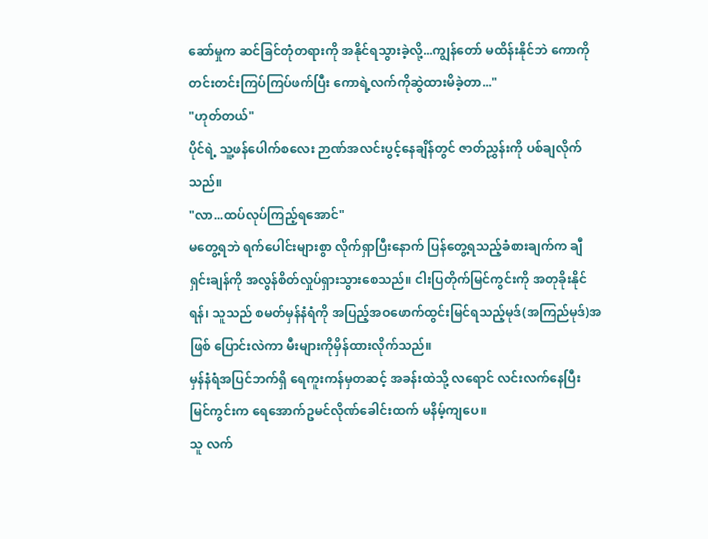ဆော်မှုက ဆင်ခြင်တုံတရားကို အနိုင်ရသွားခဲ့လို့...ကျွန်တော် မထိန်းနိုင်ဘဲ ကောကို တင်းတင်းကြပ်ကြပ်ဖက်ပြီး ကောရဲ့လက်ကိုဆွဲထားမိခဲ့တာ..."
"ဟုတ်တယ်"
ပိုင်ရဲ့ သူ့ဖန်ပေါက်စလေး ဉာဏ်အလင်းပွင့်နေချိန်တွင် ဇာတ်ညွှန်းကို ပစ်ချလိုက်သည်။
"လာ...ထပ်လုပ်ကြည့်ရအောင်"
မတွေ့ရဘဲ ရက်ပေါင်းများစွာ လိုက်ရှာပြီးနောက် ပြန်တွေ့ရသည့်ခံစားချက်က ချီရှင်းချန်ကို အလွန်စိတ်လှုပ်ရှားသွားစေသည်။ ငါးပြတိုက်မြင်ကွင်းကို အတုခိုးနိုင်ရန်၊ သူသည် စမတ်မှန်နံရံကို အပြည့်အဝဖောက်ထွင်းမြင်ရသည့်မုဒ်(အကြည်မုဒ်)အဖြစ် ပြောင်းလဲကာ မီးများကိုမှိန်ထားလိုက်သည်။
မှန်နံရံအပြင်ဘက်ရှိ ရေကူးကန်မှတဆင့် အခန်းထဲသို့ လရောင် လင်းလက်နေပြီး မြင်ကွင်းက ရေအောက်ဥမင်လိုဏ်ခေါင်းထက် မနိမ့်ကျပေ။
သူ လက်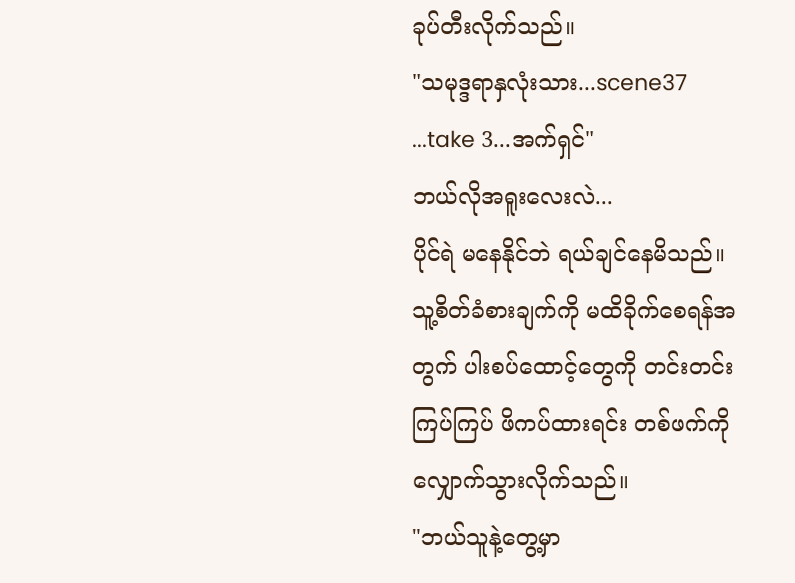ခုပ်တီးလိုက်သည်။
"သမုဒ္ဒရာနှလုံးသား...scene37 ...take 3...အက်ရှင်"
ဘယ်လိုအရူးလေးလဲ...
ပိုင်ရဲ မနေနိုင်ဘဲ ရယ်ချင်နေမိသည်။ သူ့စိတ်ခံစားချက်ကို မထိခိုက်စေရန်အတွက် ပါးစပ်ထောင့်တွေကို တင်းတင်းကြပ်ကြပ် ဖိကပ်ထားရင်း တစ်ဖက်ကို လျှောက်သွားလိုက်သည်။
"ဘယ်သူနဲ့တွေ့မှာ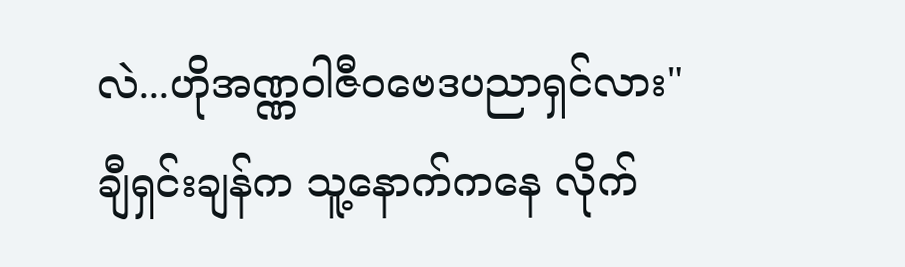လဲ...ဟိုအဏ္ဏဝါဇီဝဗေဒပညာရှင်လား"
ချီရှင်းချန်က သူ့နောက်ကနေ လိုက်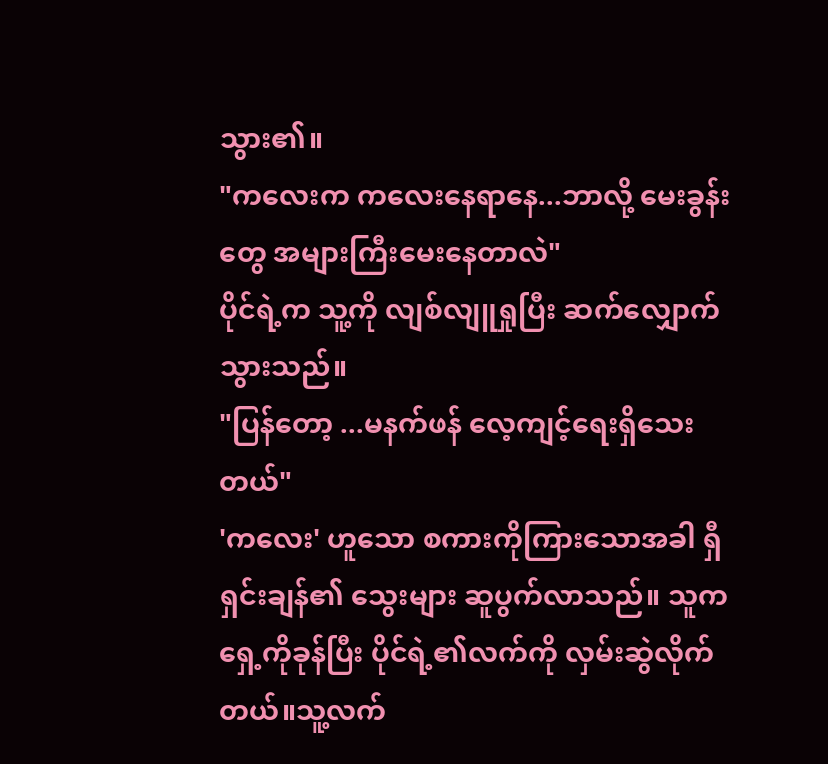သွား၏။
"ကလေးက ကလေးနေရာနေ...ဘာလို့ မေးခွန်းတွေ အများကြီးမေးနေတာလဲ"
ပိုင်ရဲ့က သူ့ကို လျစ်လျူရှုပြီး ဆက်လျှောက်သွားသည်။
"ပြန်တော့ ...မနက်ဖန် လေ့ကျင့်ရေးရှိသေးတယ်"
'ကလေး' ဟူသော စကားကိုကြားသောအခါ ရှီရှင်းချန်၏ သွေးများ ဆူပွက်လာသည်။ သူက ရှေ့ကိုခုန်ပြီး ပိုင်ရဲ့၏လက်ကို လှမ်းဆွဲလိုက်တယ်။သူ့လက်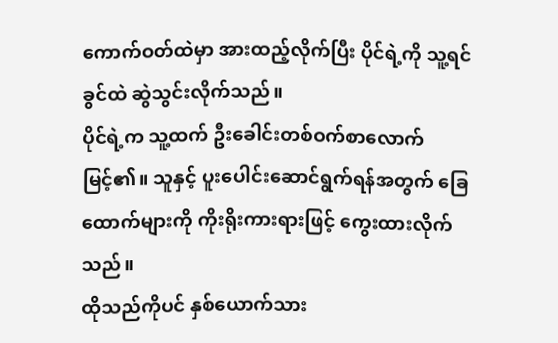ကောက်ဝတ်ထဲမှာ အားထည့်လိုက်ပြီး ပိုင်ရဲ့ကို သူ့ရင်ခွင်ထဲ ဆွဲသွင်းလိုက်သည်။
ပိုင်ရဲ့က သူ့ထက် ဦးခေါင်းတစ်ဝက်စာလောက် မြင့်၏။ သူနှင့် ပူးပေါင်းဆောင်ရွက်ရန်အတွက် ခြေထောက်များကို ကိုးရိုးကားရားဖြင့် ကွေးထားလိုက်သည်။
ထိုသည်ကိုပင် နှစ်ယောက်သား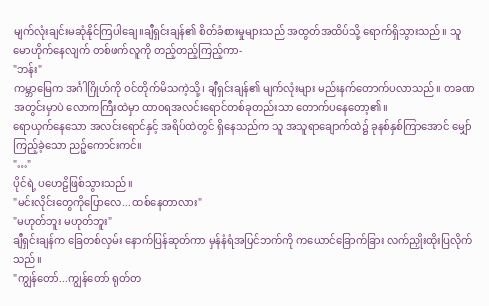မျက်လုံးချင်းမဆုံနိုင်ကြပါချေ။ချီရှင်းချန်၏ စိတ်ခံစားမှုများသည် အထွတ်အထိပ်သို့ ရောက်ရှိသွားသည်။ သူ မောဟိုက်နေလျက် တစ်ဖက်လူကို တည့်တည့်ကြည့်ကာ-
"ဘန်း"
ကမ္ဘာမြေက အင်္ဂါဂြိုဟ်ကို ဝင်တိုက်မိသကဲ့သို့၊ ချီရှင်းချန်၏ မျက်လုံးများ မည်းနက်တောက်ပလာသည်။ တခဏအတွင်းမှာပဲ လောကကြီးထဲမှာ ထာဝရအလင်းရောင်တစ်ခုတည်းသာ တောက်ပနေတော့၏။
ရောယှက်နေသော အလင်းရောင်နှင့် အရိပ်ထဲတွင် ရှိနေသည်က သူ အသူရာချောက်ထဲ၌ ခုနစ်နှစ်ကြာအောင် မျှော်ကြည့်ခဲ့သော ညဉ့်ကောင်းကင်။
"…"
ပိုင်ရဲ့ ပဟေဠိဖြစ်သွားသည်။
"မင်းလိုင်းတွေကိုပြောလေ...ထစ်နေတာလား"
"မဟုတ်ဘူး မဟုတ်ဘူး"
ချီရှင်းချန်က ခြေတစ်လှမ်း နောက်ပြန်ဆုတ်ကာ မှန်နံရံအပြင်ဘက်ကို ကယောင်ခြောက်ခြား လက်ညှိုးထိုးပြလိုက်သည်။
"ကျွန်တော်...ကျွန်တော် ရုတ်တ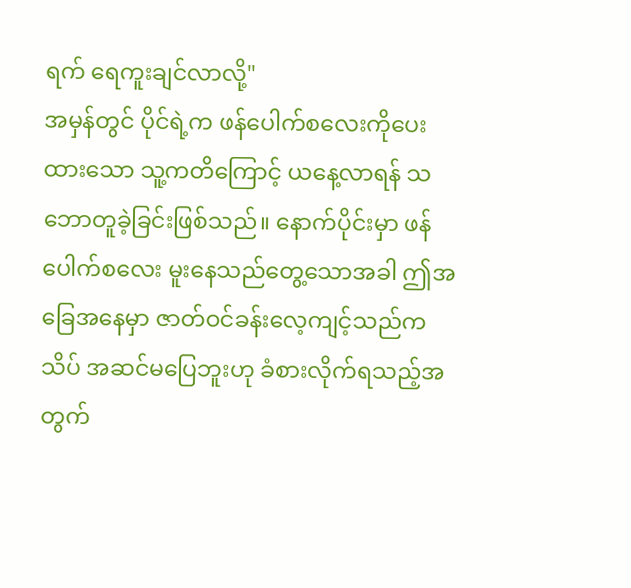ရက် ရေကူးချင်လာလို့"
အမှန်တွင် ပိုင်ရဲ့က ဖန်ပေါက်စလေးကိုပေးထားသော သူ့ကတိကြောင့် ယနေ့လာရန် သဘောတူခဲ့ခြင်းဖြစ်သည်။ နောက်ပိုင်းမှာ ဖန်ပေါက်စလေး မူးနေသည်တွေ့သောအခါ ဤအခြေအနေမှာ ဇာတ်ဝင်ခန်းလေ့ကျင့်သည်က သိပ် အဆင်မပြေဘူးဟု ခံစားလိုက်ရသည့်အတွက်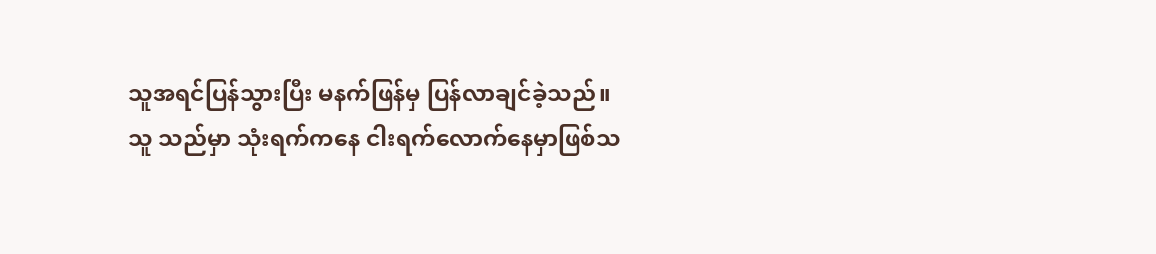သူအရင်ပြန်သွားပြီး မနက်ဖြန်မှ ပြန်လာချင်ခဲ့သည်။
သူ သည်မှာ သုံးရက်ကနေ ငါးရက်လောက်နေမှာဖြစ်သ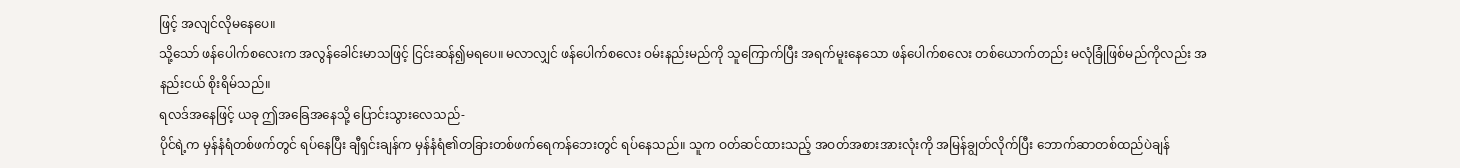ဖြင့် အလျင်လိုမနေပေ။
သို့သော် ဖန်ပေါက်စလေးက အလွန်ခေါင်းမာသဖြင့် ငြင်းဆန်၍မရပေ။ မလာလျှင် ဖန်ပေါက်စလေး ဝမ်းနည်းမည်ကို သူကြောက်ပြီး အရက်မူးနေသော ဖန်ပေါက်စလေး တစ်ယောက်တည်း မလုံခြုံဖြစ်မည်ကိုလည်း အနည်းငယ် စိုးရိမ်သည်။
ရလဒ်အနေဖြင့် ယခု ဤအခြေအနေသို့ ပြောင်းသွားလေသည်-
ပိုင်ရဲ့က မှန်နံရံတစ်ဖက်တွင် ရပ်နေပြီး ချီရှင်းချန်က မှန်နံရံ၏တခြားတစ်ဖက်ရေကန်ဘေးတွင် ရပ်နေသည်။ သူက ဝတ်ဆင်ထားသည့် အဝတ်အစားအားလုံးကို အမြန်ချွတ်လိုက်ပြီး ဘောက်ဆာတစ်ထည်ပဲချန်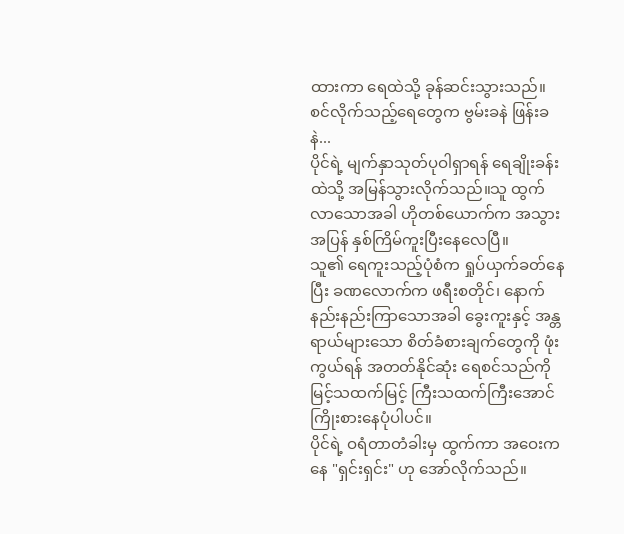ထားကာ ရေထဲသို့ ခုန်ဆင်းသွားသည်။
စင်လိုက်သည့်ရေတွေက ဗွမ်းခနဲ ဖြန်းခနဲ...
ပိုင်ရဲ့ မျက်နှာသုတ်ပုဝါရှာရန် ရေချိုးခန်းထဲသို့ အမြန်သွားလိုက်သည်။သူ ထွက်လာသောအခါ ဟိုတစ်ယောက်က အသွားအပြန် နှစ်ကြိမ်ကူးပြီးနေလေပြီ။
သူ၏ ရေကူးသည့်ပုံစံက ရှုပ်ယှက်ခတ်နေပြီး ခဏလောက်က ဖရီးစတိုင်၊ နောက်နည်းနည်းကြာသောအခါ ခွေးကူးနှင့် အန္တရာယ်များသော စိတ်ခံစားချက်တွေကို ဖုံးကွယ်ရန် အတတ်နိုင်ဆုံး ရေစင်သည်ကို မြင့်သထက်မြင့် ကြီးသထက်ကြီးအောင် ကြိုးစားနေပုံပါပင်။
ပိုင်ရဲ့ ဝရံတာတံခါးမှ ထွက်ကာ အဝေးကနေ "ရှင်းရှင်း" ဟု အော်လိုက်သည်။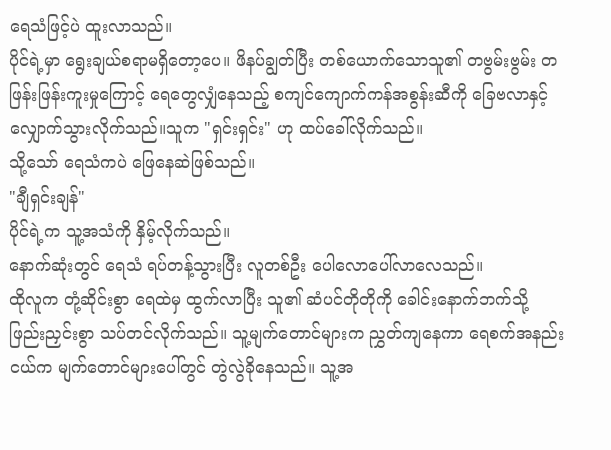ရေသံဖြင့်ပဲ ထူးလာသည်။
ပိုင်ရဲ့မှာ ရွေးချယ်စရာမရှိတော့ပေ။ ဖိနပ်ချွတ်ပြီး တစ်ယောက်သောသူ၏ တဗွမ်းဗွမ်း တဖြန်းဖြန်းကူးမှုကြောင့် ရေတွေလျှံနေသည့် စကျင်ကျောက်ကန်အစွန်းဆီကို ခြေဗလာနှင့် လျှောက်သွားလိုက်သည်။သူက "ရှင်းရှင်း" ဟု ထပ်ခေါ်လိုက်သည်။
သို့သော် ရေသံကပဲ ဖြေနေဆဲဖြစ်သည်။
"ချီရှင်းချန်"
ပိုင်ရဲ့က သူ့အသံကို နှိမ့်လိုက်သည်။
နောက်ဆုံးတွင် ရေသံ ရပ်တန့်သွားပြီး လူတစ်ဦး ပေါလောပေါ်လာလေသည်။
ထိုလူက တုံ့ဆိုင်းစွာ ရေထဲမှ ထွက်လာပြီး သူ၏ ဆံပင်တိုတိုကို ခေါင်းနောက်ဘက်သို့ ဖြည်းညှင်းစွာ သပ်တင်လိုက်သည်။ သူ့မျက်တောင်များက ညွှတ်ကျနေကာ ရေစက်အနည်းငယ်က မျက်တောင်များပေါ်တွင် တွဲလွဲခိုနေသည်။ သူ့အ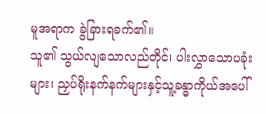မူအရာက ခွဲခြားရခက်၏။
သူ၏ သွယ်လျသောလည်တိုင်၊ ပါးလွှာသောပခုံးများ၊ ညှပ်ရိုးနက်နက်များနှင့်သူ့ခန္ဓာကိုယ်အပေါ်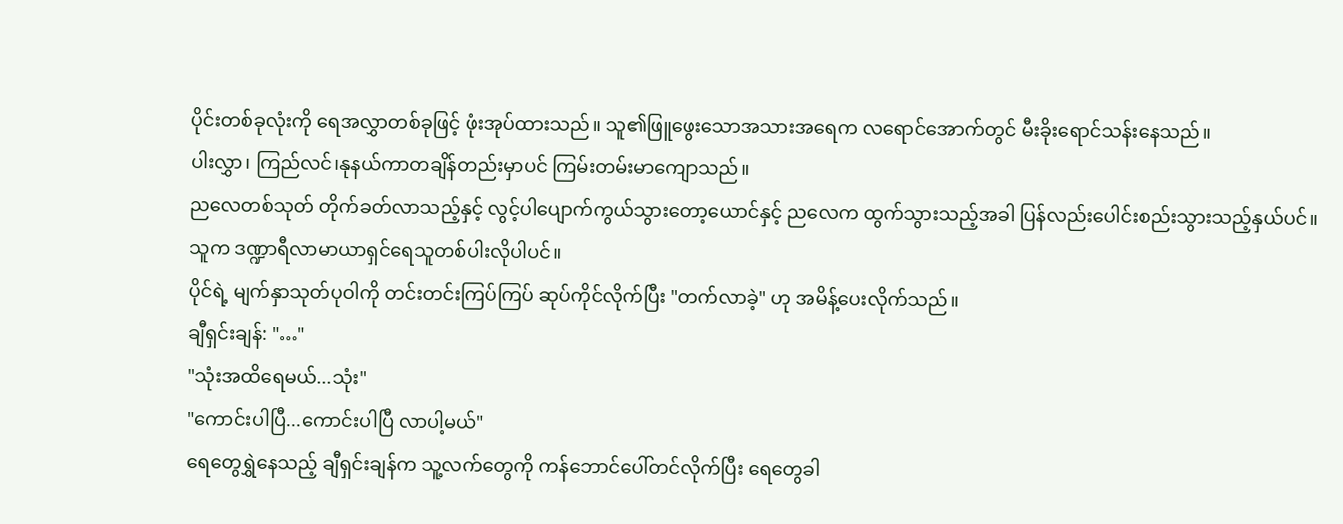ပိုင်းတစ်ခုလုံးကို ရေအလွှာတစ်ခုဖြင့် ဖုံးအုပ်ထားသည်။ သူ၏ဖြူဖွေးသောအသားအရေက လရောင်အောက်တွင် မီးခိုးရောင်သန်းနေသည်။
ပါးလွှာ၊ ကြည်လင်၊နုနယ်ကာတချိန်တည်းမှာပင် ကြမ်းတမ်းမာကျောသည်။
ညလေတစ်သုတ် တိုက်ခတ်လာသည့်နှင့် လွင့်ပါပျောက်ကွယ်သွားတော့ယောင်နှင့် ညလေက ထွက်သွားသည့်အခါ ပြန်လည်းပေါင်းစည်းသွားသည့်နှယ်ပင်။
သူက ဒဏ္ဍာရီလာမာယာရှင်ရေသူတစ်ပါးလိုပါပင်။
ပိုင်ရဲ့ မျက်နှာသုတ်ပုဝါကို တင်းတင်းကြပ်ကြပ် ဆုပ်ကိုင်လိုက်ပြီး "တက်လာခဲ့" ဟု အမိန့်ပေးလိုက်သည်။
ချီရှင်းချန်: "…"
"သုံးအထိရေမယ်...သုံး"
"ကောင်းပါပြီ...ကောင်းပါပြီ လာပါ့မယ်"
ရေတွေရွှဲနေသည့် ချီရှင်းချန်က သူ့လက်တွေကို ကန်ဘောင်ပေါ်တင်လိုက်ပြီး ရေတွေခါ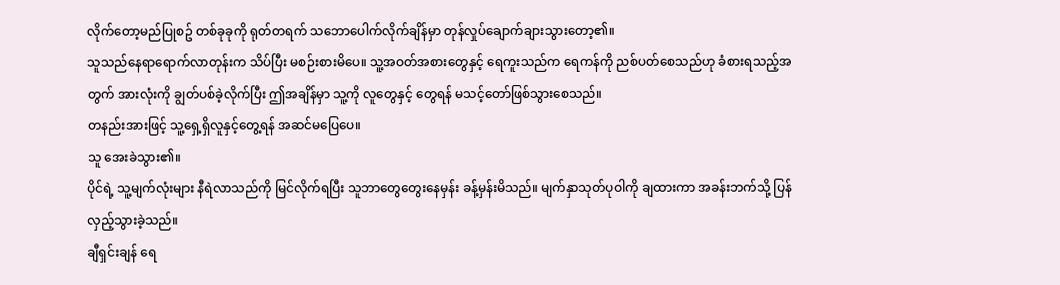လိုက်တော့မည်ပြုစဥ် တစ်ခုခုကို ရုတ်တရက် သဘောပေါက်လိုက်ချိန်မှာ တုန်လှုပ်ချောက်ချားသွားတော့၏။
သူသည်နေရာရောက်လာတုန်းက သိပ်ပြီး မစဉ်းစားမိပေ။ သူ့အဝတ်အစားတွေနှင့် ရေကူးသည်က ရေကန်ကို ညစ်ပတ်စေသည်ဟု ခံစားရသည့်အတွက် အားလုံးကို ချွတ်ပစ်ခဲ့လိုက်ပြီး ဤအချိန်မှာ သူ့ကို လူတွေနှင့် တွေရန် မသင့်တော်ဖြစ်သွားစေသည်။
တနည်းအားဖြင့် သူ့ရှေ့ရှိလူနှင့်တွေ့ရန် အဆင်မပြေပေ။
သူ အေးခဲသွား၏။
ပိုင်ရဲ့ သူ့မျက်လုံးများ နီရဲလာသည်ကို မြင်လိုက်ရပြီး သူဘာတွေတွေးနေမှန်း ခန့်မှန်းမိသည်။ မျက်နှာသုတ်ပုဝါကို ချထားကာ အခန်းဘက်သို့ ပြန်လှည့်သွားခဲ့သည်။
ချီရှင်းချန် ရေ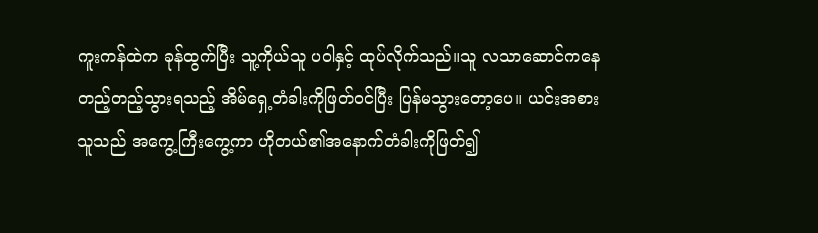ကူးကန်ထဲက ခုန်ထွက်ပြီး သူ့ကိုယ်သူ ပဝါနှင့် ထုပ်လိုက်သည်။သူ လသာဆောင်ကနေတည့်တည့်သွားရသည့် အိမ်ရှေ့တံခါးကိုဖြတ်ဝင်ပြီး ပြန်မသွားတော့ပေ။ ယင်းအစား သူသည် အကွေ့ကြီးကွေ့ကာ ဟိုတယ်၏အနောက်တံခါးကိုဖြတ်၍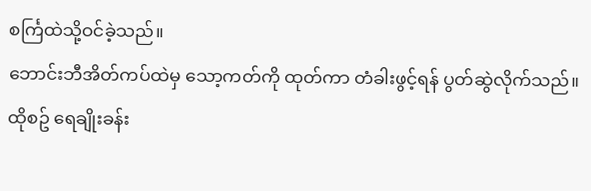စင်္ကြထဲသို့ဝင်ခဲ့သည်။
ဘောင်းဘီအိတ်ကပ်ထဲမှ သော့ကတ်ကို ထုတ်ကာ တံခါးဖွင့်ရန် ပွတ်ဆွဲလိုက်သည်။ထိုစဥ် ရေချိုးခန်း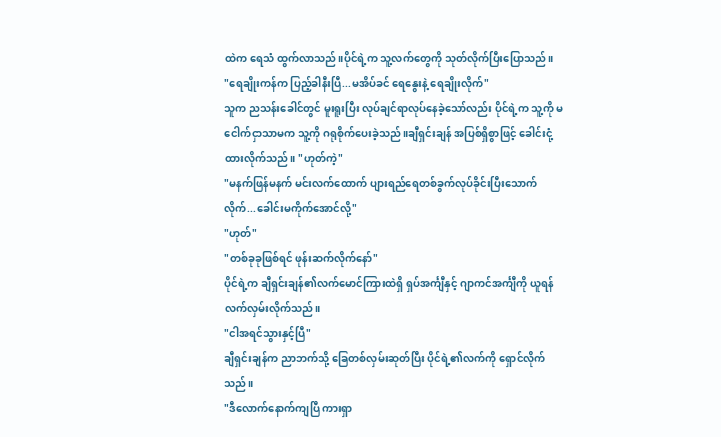ထဲက ရေသံ ထွက်လာသည်။ပိုင်ရဲ့က သူ့လက်တွေကို သုတ်လိုက်ပြီးပြောသည်။
"ရေချိုးကန်က ပြည့်ခါနီးပြီ...မအိပ်ခင် ရေနွေးနဲ့ ရေချိုးလိုက်"
သူက ညသန်းခေါင်တွင် မူးရူးပြီး လုပ်ချင်ရာလုပ်နေခဲ့သော်လည်း ပိုင်ရဲ့က သူ့ကို မငေါက်ငှာသာမက သူ့ကို ဂရုစိုက်ပေးခဲ့သည်။ချီရှင်းချန် အပြစ်ရှိစွာဖြင့် ခေါင်းငုံ့ထားလိုက်သည်။ "ဟုတ်ကဲ့"
"မနက်ဖြန်မနက် မင်းလက်ထောက် ပျားရည်ရေတစ်ခွက်လုပ်ခိုင်းပြီးသောက်လိုက်...ခေါင်းမကိုက်အောင်လို့"
"ဟုတ်"
"တစ်ခုခုဖြစ်ရင် ဖုန်းဆက်လိုက်နော်"
ပိုင်ရဲ့က ချီရှင်းချန်၏လက်မောင်ကြားထဲရှိ ရှပ်အင်္ကျီနှင့် ဂျာကင်အင်္ကျီကို ယူရန် လက်လှမ်းလိုက်သည်။
"ငါအရင်သွားနှင့်ပြီ"
ချီရှင်းချန်က ညာဘက်သို့ ခြေတစ်လှမ်းဆုတ်ပြီး ပိုင်ရဲ့၏လက်ကို ရှောင်လိုက်သည်။
"ဒီလောက်နောက်ကျပြီ ကားရှာ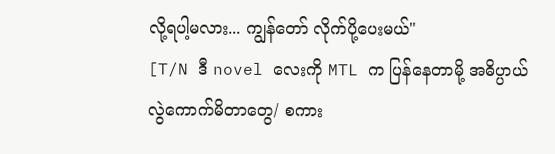လို့ရပါ့မလား... ကျွန်တော် လိုက်ပို့ပေးမယ်"
[T/N ဒီ novel လေးကို MTL က ပြန်နေတာမို့ အဓိပ္ပာယ်လွဲကောက်မိတာတွေ/ စကား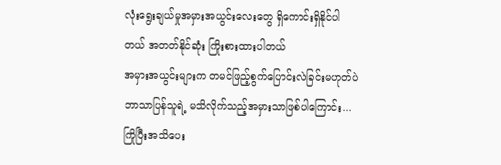လုံးရွေးချယ်မှုအမှားအယွင်းလေးတွေ ရှိကောင်းရှိနိုင်ပါတယ် အတတ်နိုင်ဆုံး ကြိုးစားထားပါတယ်
အမှားအယွင်းများက တမင်ဖြည့်စွက်ပြောင်းလဲခြင်းမဟုတ်ပဲ ဘာသာပြန်သူရဲ့ မသိလိုက်သည့်အမှားသာဖြစ်ပါကြောင်း... ကြိုပြီးအသိပေး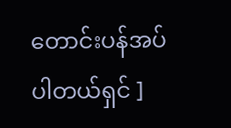တောင်းပန်အပ်ပါတယ်ရှင် ]